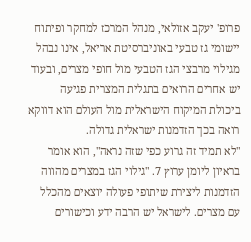פרופ' יעקב אזולאי, מנהל המרכז למחקר ופיתוח יישומי גז טבעי באוניברסיטת אריאל, אינו נבהל מגילוי מרבצי הגז הטבעי מול חופי מצרים, ובעוד יש אחרים הרואים בתגלית המצרית פגיעה ביכולת המיקוח הישראלית מול העולם הוא דווקא רואה בכך הזדמנות ישראלית גדולה.
"לא תמיד זה גרוע כפי שזה נראה", הוא אומר בראיון ליומן ערוץ 7. "גילוי הגז במצרים מהווה הזדמנות ליצירת שיתופי פעולה יוצאים מהכלל עם מצרים. לישראל יש הרבה ידע וכישורים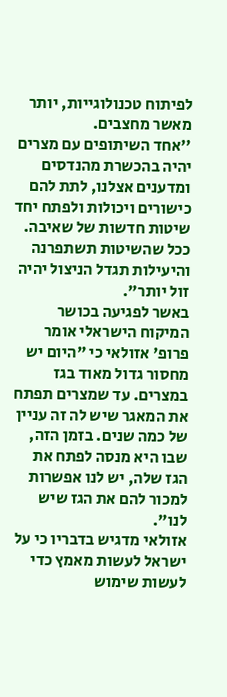לפיתוח טכנולוגייות, יותר מאשר מחצבים.
''אחד השיתופים עם מצרים יהיה בהכשרת מהנדסים ומדענים אצלנו, לתת להם כישורים ויכולות ולפתח יחד שיטות חדשות של שאיבה. ככל שהשיטות תשתפרנה והיעילות תגדל הניצול יהיה זול יותר".
באשר לפגיעה בכושר המיקוח הישראלי אומר פרופ' אזולאי כי "היום יש מחסור גדול מאוד בגז במצרים. עד שמצרים תפתח את המאגר שיש לה זה עניין של כמה שנים. בזמן הזה, שבו היא מנסה לפתח את הגז שלה, יש לנו אפשרות למכור להם את הגז שיש לנו".
אזולאי מדגיש בדבריו כי על ישראל לעשות מאמץ כדי לעשות שימוש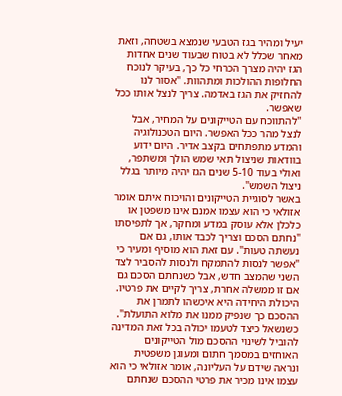יעיל ומהיר בגז הטבעי שנמצא בשטחה, וזאת מאחר שכלל לא בטוח שבעוד שנים אחדות הגז יהיה מצרך הכרחי כל כך, בעיקר לנוכח החלופות ההולכות ומתהוות. "אסור לנו להחזיק את הגז באדמה. צריך לנצל אותו ככל שאפשר.
''להתווכח עם הטייקונים על המחיר, אבל לנצל מהר ככל האפשר. היום הטכנולוגיה והמדע מתפתחים בקצב אדיר. היום ידוע בוודאות שניצול תאי שמש הולך ומשתפר, ואולי בעוד 5-10 שנים הגז יהיה מיותר בגלל ניצול השמש".
באשר לסוגיית הטייקונים והויכוח איתם אומר אזולאי כי הוא עצמו אמנם אינו משפטן או כלכלן אלא עוסק במדע ומחקר, אך לתפיסתו "נחתם הסכם וצריך לכבד אותו, גם אם נעשתה טעות". עם זאת הוא מוסיף ומעיר כי "אפשר לנסות להתמקח ולנסות להסביר לצד השני שהמצב חדש, אבל כשנחתם הסכם גם אם זו ממשלה אחרת, צריך לקיים את פרטיו. היכולת היחידה היא איכשהו לתמרן את ההסכם כך שנפיק ממנו את מלוא התועלת".
כשנשאל כיצד לטעמו יכולה בכל זאת המדינה להוביל לשינוי ההסכם מול הטייקונים האוחזים במסמך חתום ומעוגן משפטית ונראה שידם על העליונה, אומר אזולאי כי הוא עצמו אינו מכיר את פרטי ההסכם שנחתם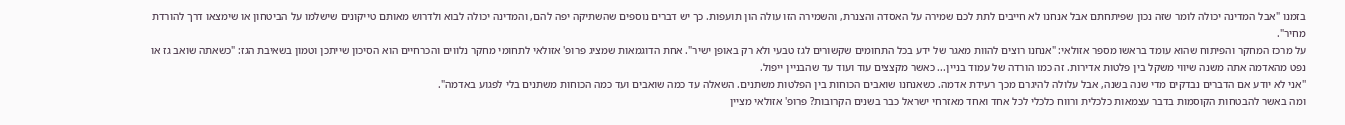בזמנו "אבל המדינה יכולה לומר שזה נכון שפיתחתם אבל אנחנו לא חייבים לתת לכם שמירה על האסדה והצנרת, והשמירה הזו עולה הון תועפות. כך יש דברים נוספים שהשתיקה יפה להם, והמדינה יכולה לבוא ולדרוש מאותם טייקונים שישלמו על הביטחון או שימצאו דרך להורדת מחיר".
על מרכז המחקר והפיתוח שהוא עומד בראשו מספר אזולאי: "אנחנו רוצים להוות מאגר של ידע בכל התחומים שקשורים לגז טבעי ולא רק באופן ישיר". אחת הדוגמאות שמציג פרופ' אזולאי לתחומי מחקר נלווים והכרחיים הוא הסיכון שייתכן וטמון בשאיבת הגז: "כשאתה שואב גז או נפט מהאדמה אתה משנה שיווי משקל בין פלטות אדירות. זה כמו הורדה של עמוד בניין... כאשר מקצצים עוד ועוד עד שהבניין ייפול.
''אני לא יודע אם הדברים נבדקים מדי שנה בשנה, אבל עלולה להיגרם מכך רעידת אדמה. כשאנחנו שואבים הכוחות בין הפלטות משתנים. השאלה עד כמה שואבים ועד כמה הכוחות משתנים בלי לפגוע באדמה".
ומה באשר להבטחות הקוסמות בדבר עצמאות כלכלית ורווח כלכלי לכל אחד ואחד מאזרחי ישראל כבר בשנים הקרובות? פרופ' אזולאי מציין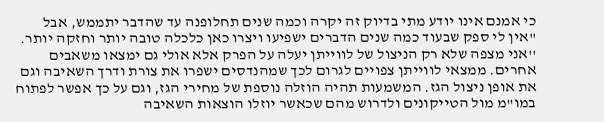כי אמנם אינו יודע מתי בדיוק זה יקרה וכמה שנים תחלופנה עד שהדבר יתממש, אבל "אין לי ספק שבעוד כמה שנים הדברים ישפיעו ויצרו כאן כלכלה טובה יותר וחזקה יותר.
''אני מצפה שלא רק הניצול של לווייתן יעלה על הפרק אלא אולי גם ימצאו משאבים אחרים. ממצאי לווייתן צפויים לגרום לכך שמהנדסים ישפרו את צורת ודרך השאיבה וגם את אופן ניצול הגז. המשמעות תהיה הוזלה נוספת של מחירי הגז, וגם על כך אפשר לפתוח במו"מ מול הטייקונים ולדרוש מהם שכאשר יוזלו הוצאות השאיבה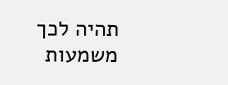תהיה לכך משמעות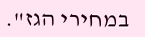במחירי הגז".